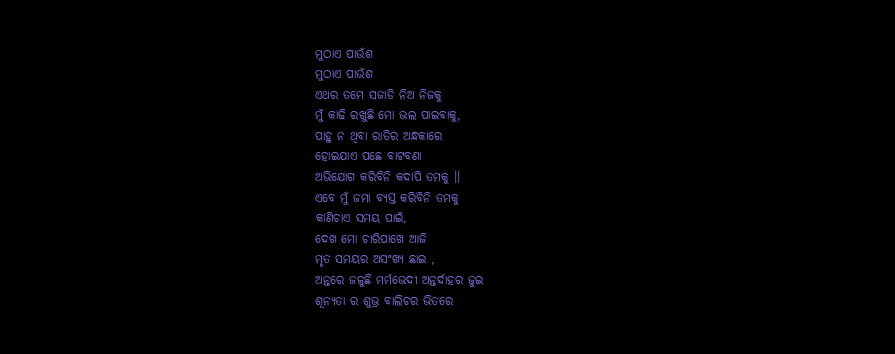ମୁଠାଏ ପାଉଁଶ
ମୁଠାଏ ପାଉଁଶ
ଏଥର ତମେ ସଜାଡି ନିଅ ନିଜକୁ
ମୁଁ କାଢି ରଖୁଛି ମୋ ଭଲ ପାଇବାକୁ,
ପାହୁ ନ ଥିବା ରାତିର ଅନ୍ଧକାରେ
ହୋଇଯାଏ ପଛେ ବାଟବଣା
ଅଭିଯୋଗ କରିବିନି କଦାପି ତମକୁ ।।
ଏବେ ମୁଁ ଜମା ବ୍ୟସ୍ତ କରିବିନି ତମକୁ
କାଣିଚାଏ ସମୟ ପାଇଁ,
ଦେଖ ମୋ ଚାରିପାଖେ ଆଜି
ମୃତ ସମୟର ଅସଂଖ୍ୟ ଛାଇ ,
ଅନ୍ତରେ ଜଳୁଛି ମର୍ମଭେଦୀ ଅନ୍ତର୍ଦାହର ଜୁଇ
ଶୂନ୍ୟତା ର ଶୁଭ୍ର ବାଲିଚର ଭିତରେ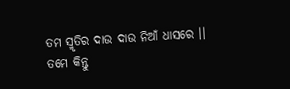ତମ ସ୍ମୃତିର ଦାଉ ଦାଉ ନିଆଁ ଧାସରେ ।।
ତମେ କିନ୍ତୁ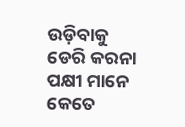ଉଡ଼ିବାକୁ ଡେରି କରନା
ପକ୍ଷୀ ମାନେ କେତେ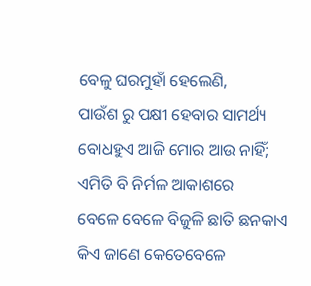ବେଳୁ ଘରମୁହାଁ ହେଲେଣି,
ପାଉଁଶ ରୁ ପକ୍ଷୀ ହେବାର ସାମର୍ଥ୍ୟ
ବୋଧହୁଏ ଆଜି ମୋର ଆଉ ନାହିଁ;
ଏମିତି ବି ନିର୍ମଳ ଆକାଶରେ
ବେଳେ ବେଳେ ବିଜୁଳି ଛାତି ଛନକାଏ
କିଏ ଜାଣେ କେତେବେଳେ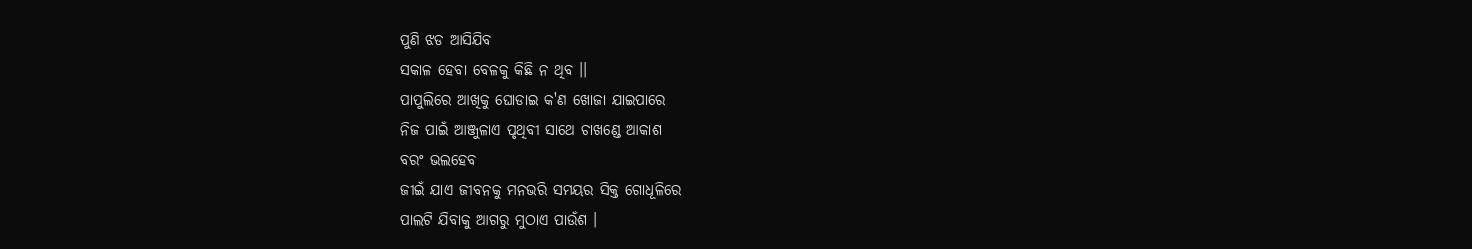ପୁଣି ଝଡ ଆସିଯିବ
ସକାଳ ହେବା ବେଳକୁ କିଛି ନ ଥିବ ।।
ପାପୁଲିରେ ଆଖିକୁ ଘୋଡାଇ କ'ଣ ଖୋଜା ଯାଇପାରେ
ନିଜ ପାଇଁ ଆଞ୍ଜୁଳାଏ ପୃଥିବୀ ସାଥେ ଚାଖଣ୍ଡେ ଆକାଶ
ବରଂ ଭଲହେବ
ଜୀଇଁ ଯାଏ ଜୀବନକୁ ମନଭରି ସମୟର ସିକ୍ତ ଗୋଧୂଳିରେ
ପାଲଟି ଯିବାକୁ ଆଗରୁ ମୁଠାଏ ପାଉଁଶ ।